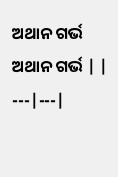ଅଥାନ ଗର୍ଭ
ଅଥାନ ଗର୍ଭ | |
---|---|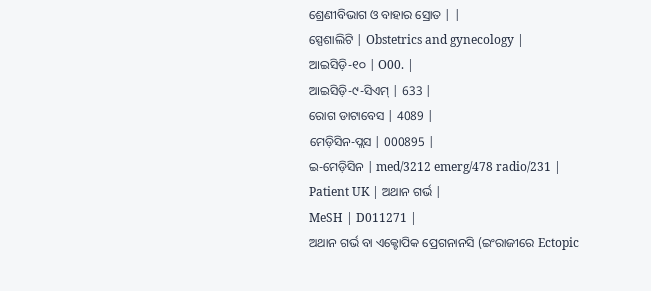ଶ୍ରେଣୀବିଭାଗ ଓ ବାହାର ସ୍ରୋତ | |
ସ୍ପେଶାଲିଟି | Obstetrics and gynecology |
ଆଇସିଡ଼ି-୧୦ | O00. |
ଆଇସିଡ଼ି-୯-ସିଏମ୍ | 633 |
ରୋଗ ଡାଟାବେସ | 4089 |
ମେଡ଼ିସିନ-ପ୍ଲସ | 000895 |
ଇ-ମେଡ଼ିସିନ | med/3212 emerg/478 radio/231 |
Patient UK | ଅଥାନ ଗର୍ଭ |
MeSH | D011271 |
ଅଥାନ ଗର୍ଭ ବା ଏକ୍ଟୋପିକ ପ୍ରେଗନାନସି (ଇଂରାଜୀରେ Ectopic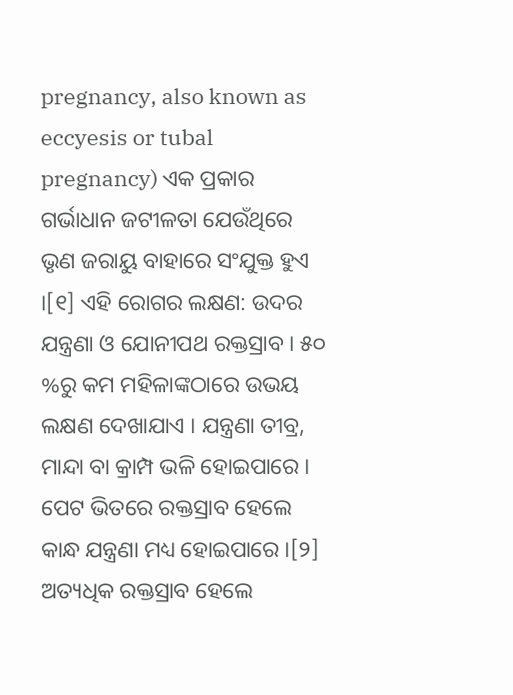pregnancy, also known as eccyesis or tubal pregnancy) ଏକ ପ୍ରକାର ଗର୍ଭାଧାନ ଜଟୀଳତା ଯେଉଁଥିରେ ଭୃଣ ଜରାୟୁ ବାହାରେ ସଂଯୁକ୍ତ ହୁଏ ।[୧] ଏହି ରୋଗର ଲକ୍ଷଣ: ଉଦର ଯନ୍ତ୍ରଣା ଓ ଯୋନୀପଥ ରକ୍ତସ୍ରାବ । ୫୦ %ରୁ କମ ମହିଳାଙ୍କଠାରେ ଉଭୟ ଲକ୍ଷଣ ଦେଖାଯାଏ । ଯନ୍ତ୍ରଣା ତୀବ୍ର, ମାନ୍ଦା ବା କ୍ରାମ୍ପ ଭଳି ହୋଇପାରେ । ପେଟ ଭିତରେ ରକ୍ତସ୍ରାବ ହେଲେ କାନ୍ଧ ଯନ୍ତ୍ରଣା ମଧ୍ୟ ହୋଇପାରେ ।[୨] ଅତ୍ୟଧିକ ରକ୍ତସ୍ରାବ ହେଲେ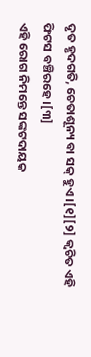ଦୃତ ହୃଦଗତି, ଚେତାଶୂନ୍ୟ ବା ସକ୍ ହୁଏ ।[୧][୨] କ୍ୱଚିତ ଏହି ଫିଟସ ବଞ୍ଚିରହେ ।[୩]
ଏହି ରୋଗ ନିମନ୍ତେ ସଙ୍କଟଦାୟକ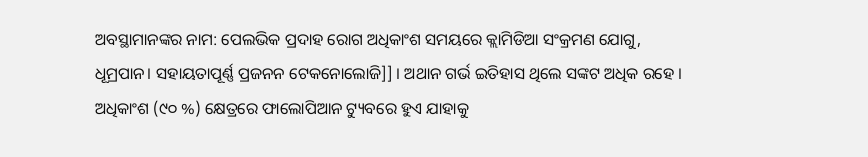ଅବସ୍ଥାମାନଙ୍କର ନାମ: ପେଲଭିକ ପ୍ରଦାହ ରୋଗ ଅଧିକାଂଶ ସମୟରେ କ୍ଲାମିଡିଆ ସଂକ୍ରମଣ ଯୋଗୁ, ଧୂମ୍ରପାନ। ସହାୟତାପୂର୍ଣ୍ଣ ପ୍ରଜନନ ଟେକନୋଲୋଜି]] । ଅଥାନ ଗର୍ଭ ଇତିହାସ ଥିଲେ ସଙ୍କଟ ଅଧିକ ରହେ । ଅଧିକାଂଶ (୯୦ %) କ୍ଷେତ୍ରରେ ଫାଲୋପିଆନ ଟ୍ୟୁବରେ ହୁଏ ଯାହାକୁ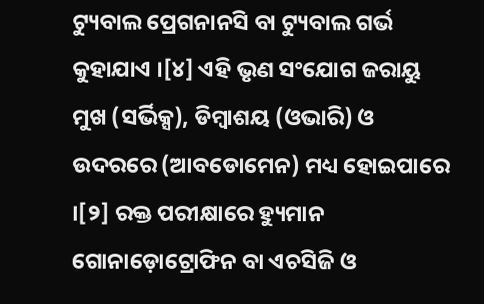ଟ୍ୟୁବାଲ ପ୍ରେଗନାନସି ବା ଟ୍ୟୁବାଲ ଗର୍ଭ କୁହାଯାଏ ।[୪] ଏହି ଭୃଣ ସଂଯୋଗ ଜରାୟୁ ମୁଖ (ସର୍ଭିକ୍ସ), ଡିମ୍ବାଶୟ (ଓଭାରି) ଓ ଉଦରରେ (ଆବଡୋମେନ) ମଧ୍ୟ ହୋଇପାରେ ।[୨] ରକ୍ତ ପରୀକ୍ଷାରେ ହ୍ୟୁମାନ ଗୋନାଡ଼ୋଟ୍ରୋଫିନ ବା ଏଚସିଜି ଓ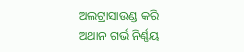ଅଲଟ୍ରାସାଉଣ୍ଡ କରି ଅଥାନ ଗର୍ଭ ନିର୍ଣ୍ଣୟ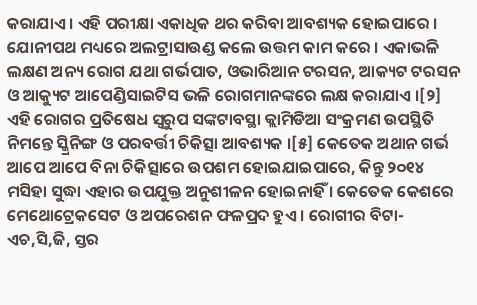କରାଯାଏ । ଏହି ପରୀକ୍ଷା ଏକାଧିକ ଥର କରିବା ଆବଶ୍ୟକ ହୋଇପାରେ । ଯୋନୀପଥ ମଧ୍ୟରେ ଅଲଟ୍ରାସାଉଣ୍ଡ କଲେ ଉତ୍ତମ କାମ କରେ । ଏକାଭଳି ଲକ୍ଷଣ ଅନ୍ୟ ରୋଗ ଯଥା ଗର୍ଭପାତ, ଓଭାରିଆନ ଟରସନ, ଆକ୍ୟଟ ଟରସନ ଓ ଆକ୍ୟୁଟ ଆପେଣ୍ଡିସାଇଟିସ ଭଳି ରୋଗମାନଙ୍କରେ ଲକ୍ଷ କରାଯାଏ ।[୨]
ଏହି ରୋଗର ପ୍ରତିଷେଧ ସ୍ୱରୁପ ସଙ୍କଟାବସ୍ଥା କ୍ଲାମିଡିଆ ସଂକ୍ରମଣ ଉପସ୍ଥିତି ନିମନ୍ତେ ସ୍କ୍ରିନିଙ୍ଗ ଓ ପରବର୍ତ୍ତୀ ଚିକିତ୍ସା ଆବଶ୍ୟକ ।[୫] କେତେକ ଅଥାନ ଗର୍ଭ ଆପେ ଆପେ ବିନା ଚିକିତ୍ସାରେ ଉପଶମ ହୋଇଯାଇପାରେ, କିନ୍ତୁ ୨୦୧୪ ମସିହା ସୁଦ୍ଧା ଏହାର ଉପଯୁକ୍ତ ଅନୁଶୀଳନ ହୋଇନାହିଁ । କେତେକ କେଶରେ ମେଥୋଟ୍ରେକସେଟ ଓ ଅପରେଶନ ଫଳପ୍ରଦ ହୁଏ । ରୋଗୀର ବିଟା-ଏଚ,ସି,ଜି, ସ୍ତର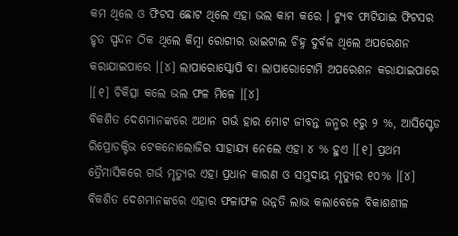କମ ଥିଲେ ଓ ଫିଟସ ଛୋଟ ଥିଲେ ଏହା ଭଲ କାମ କରେ । ଟ୍ୟୁବ ଫାଟିଯାଇ ଫିଟସର ହୃତ ସ୍ପନ୍ଦନ ଠିକ ଥିଲେ କିମ୍ବା ରୋଗୀର ଭାଇଟାଲ ଚିହ୍ନ ଦୁର୍ବଳ ଥିଲେ ଅପରେଶନ କରାଯାଇପାରେ ।[୪] ଲାପାରୋସ୍କୋପି ବା ଲାପାରୋଟୋମି ଅପରେଶନ କରାଯାଇପାରେ ।[୧] ଚିକିତ୍ସା କଲେ ଭଲ ଫଳ ମିଳେ ।[୪]
ବିକଶିତ ଦେଶମାନଙ୍କରେ ଅଥାନ ଗର୍ଭ ହାର ମୋଟ ଜୀବନ୍ତ ଜନ୍ମର ୧ରୁ ୨ %, ଆସିସ୍ଟେଡ ରିପ୍ରୋଡକ୍ଟିଭ ଟେକନୋଲୋଜିର ସାହାଯ୍ୟ ନେଲେ ଏହା ୪ % ହୁଏ ।[୧] ପ୍ରଥମ ତ୍ରୈମାସିକରେ ଗର୍ଭ ମୃତ୍ୟୁର ଏହା ପ୍ରଧାନ କାରଣ ଓ ସମୁଦାୟ ମୃତ୍ୟୁର ୧୦% ।[୪] ବିକଶିତ ଦେଶମାନଙ୍କରେ ଏହାର ଫଳାଫଳ ଉନ୍ନତି ଲାଭ କଲାବେଳେ ବିକାଶଶୀଳ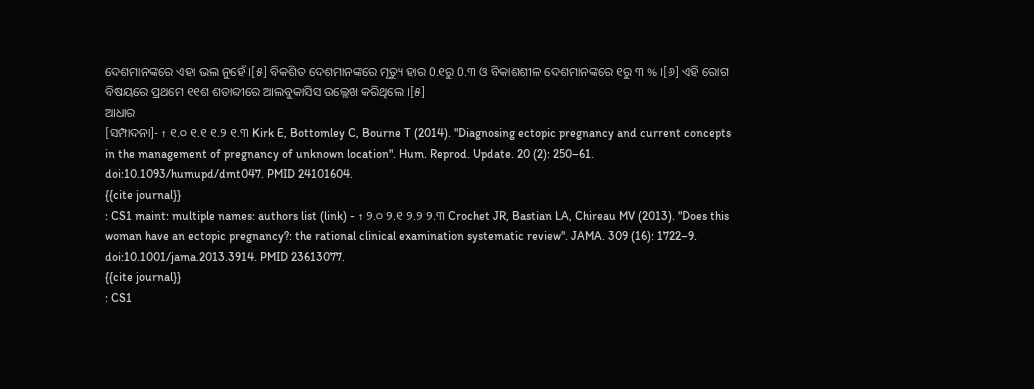ଦେଶମାନଙ୍କରେ ଏହା ଭଲ ନୁହେଁ ।[୫] ବିକଶିତ ଦେଶମାନଙ୍କରେ ମୃତ୍ୟୁ ହାର 0.୧ରୁ 0.୩ ଓ ବିକାଶଶୀଳ ଦେଶମାନଙ୍କରେ ୧ରୁ ୩ % ।[୬] ଏହି ରୋଗ ବିଷୟରେ ପ୍ରଥମେ ୧୧ଶ ଶତାବ୍ଦୀରେ ଆଲବୁକାସିସ ଉଲ୍ଲେଖ କରିଥିଲେ ।[୫]
ଆଧାର
[ସମ୍ପାଦନା]- ↑ ୧.୦ ୧.୧ ୧.୨ ୧.୩ Kirk E, Bottomley C, Bourne T (2014). "Diagnosing ectopic pregnancy and current concepts in the management of pregnancy of unknown location". Hum. Reprod. Update. 20 (2): 250–61. doi:10.1093/humupd/dmt047. PMID 24101604.
{{cite journal}}
: CS1 maint: multiple names: authors list (link) - ↑ ୨.୦ ୨.୧ ୨.୨ ୨.୩ Crochet JR, Bastian LA, Chireau MV (2013). "Does this woman have an ectopic pregnancy?: the rational clinical examination systematic review". JAMA. 309 (16): 1722–9. doi:10.1001/jama.2013.3914. PMID 23613077.
{{cite journal}}
: CS1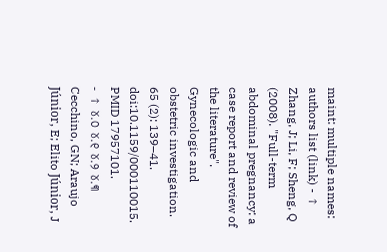maint: multiple names: authors list (link) - ↑ Zhang, J; Li, F; Sheng, Q (2008). "Full-term abdominal pregnancy: a case report and review of the literature". Gynecologic and obstetric investigation. 65 (2): 139–41. doi:10.1159/000110015. PMID 17957101.
- ↑ ୪.୦ ୪.୧ ୪.୨ ୪.୩ Cecchino, GN; Araujo Júnior, E; Elito Júnior, J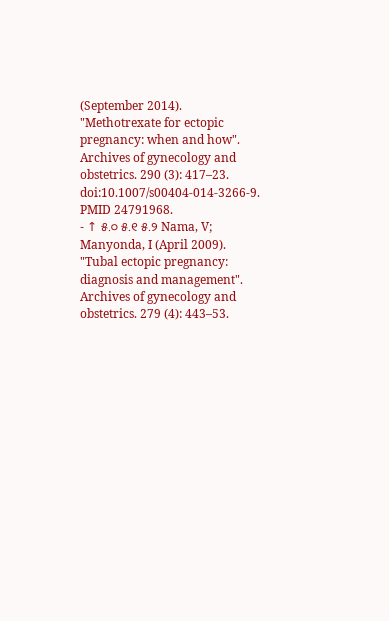(September 2014). "Methotrexate for ectopic pregnancy: when and how". Archives of gynecology and obstetrics. 290 (3): 417–23. doi:10.1007/s00404-014-3266-9. PMID 24791968.
- ↑ ୫.୦ ୫.୧ ୫.୨ Nama, V; Manyonda, I (April 2009). "Tubal ectopic pregnancy: diagnosis and management". Archives of gynecology and obstetrics. 279 (4): 443–53.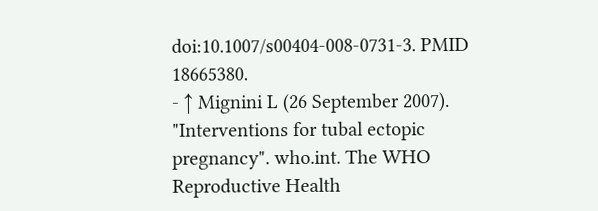doi:10.1007/s00404-008-0731-3. PMID 18665380.
- ↑ Mignini L (26 September 2007). "Interventions for tubal ectopic pregnancy". who.int. The WHO Reproductive Health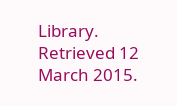Library. Retrieved 12 March 2015.